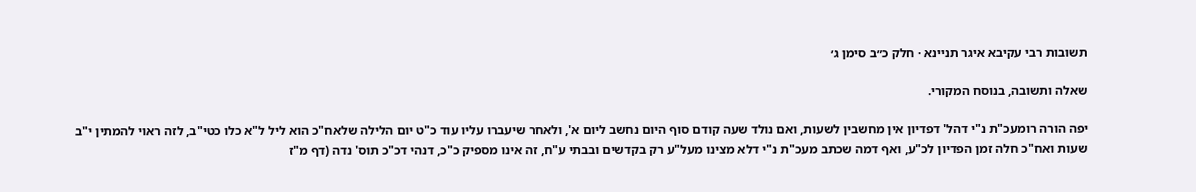תשובות רבי עקיבא איגר תניינא · חלק כ״ב סימן ג׳

שאלה ותשובה, בנוסח המקורי.

יפה הורה רומעכ"ת נ"י דהל' דפדיון אין מחשבין לשעות, ואם נולד שעה קודם סוף היום נחשב ליום א', ולאחר שיעברו עליו עוד כ"ט יום הלילה שלאח"כ הוא ליל ל"א כלו כטי"ב, לזה ראוי להמתין י"ב שעות ואח"כ חלה זמן הפדיון לכ"ע, ואף דמה שכתב מעכ"ת נ"י דלא מצינו מעל"ע רק בקדשים ובבתי ע"ח, זה אינו מספיק כ"כ, דנהי דכ"כ תוס' נדה (דף מ"ז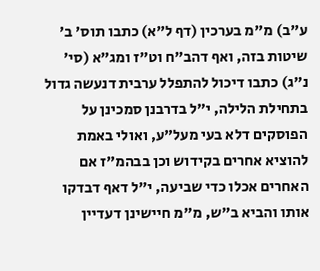ע"ב) מ"מ בערכין (דף ל"א) כתבו תוס' ב' שיטות בזה, ואף דהב"ח וט"ז ומג"א (סי' נ"ג) כתבו דיכול להתפלל ערבית דנעשה גדול בתחילת הלילה, י"ל בדרבנן סמכינן על הפוסקים דלא בעי מעל"ע, ואולי באמת להוציא אחרים בקידוש וכן בבהמ"ז אם האחרים אכלו כדי שביעה, י"ל דאף דבדקו אותו והביא ב"ש, מ"מ חיישינן דעדיין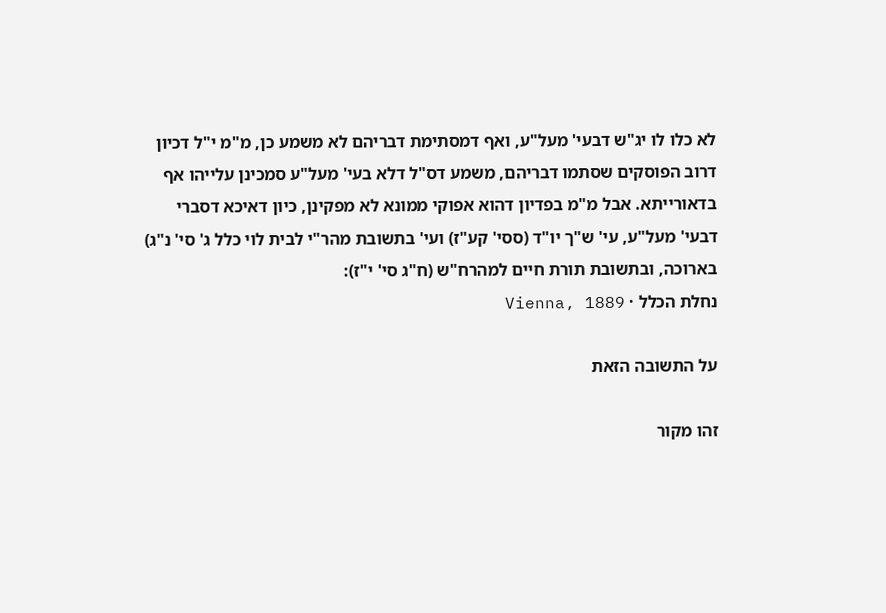לא כלו לו יג"ש דבעי' מעל"ע, ואף דמסתימת דבריהם לא משמע כן, מ"מ י"ל דכיון דרוב הפוסקים שסתמו דבריהם, משמע דס"ל דלא בעי' מעל"ע סמכינן עלייהו אף בדאורייתא. אבל מ"מ בפדיון דהוא אפוקי ממונא לא מפקינן, כיון דאיכא דסברי דבעי' מעל"ע, עי' ש"ך יו"ד (ססי' קע"ז) ועי' בתשובת מהר"י לבית לוי כלל ג' סי' נ"ג) בארוכה, ובתשובת תורת חיים למהרח"ש (ח"ג סי' י"ז):
נחלת הכלל · Vienna, 1889

על התשובה הזאת

זהו מקור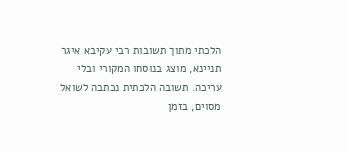הלכתי מתוך תשובות רבי עקיבא איגר תניינא, מוצג בנוסחו המקורי ובלי עריכה. תשובה הלכתית נכתבה לשואל מסוים, בזמן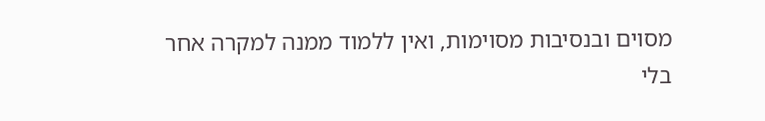מסוים ובנסיבות מסוימות, ואין ללמוד ממנה למקרה אחר בלי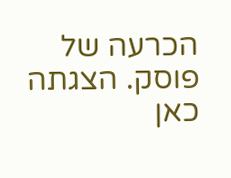הכרעה של פוסק. הצגתה כאן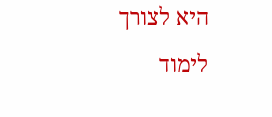היא לצורך לימוד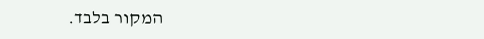המקור בלבד.